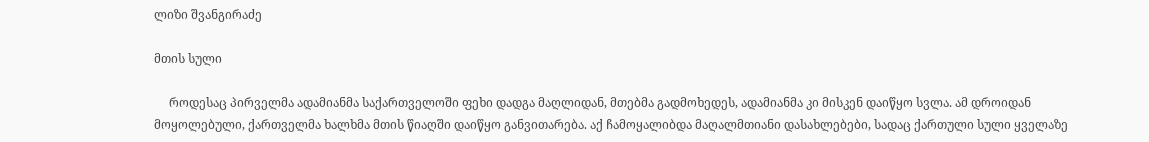ლიზი შვანგირაძე

მთის სული

     როდესაც პირველმა ადამიანმა საქართველოში ფეხი დადგა მაღლიდან, მთებმა გადმოხედეს, ადამიანმა კი მისკენ დაიწყო სვლა. ამ დროიდან მოყოლებული, ქართველმა ხალხმა მთის წიაღში დაიწყო განვითარება. აქ ჩამოყალიბდა მაღალმთიანი დასახლებები, სადაც ქართული სული ყველაზე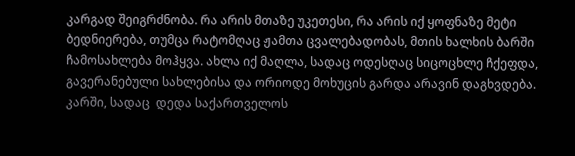კარგად შეიგრძნობა. რა არის მთაზე უკეთესი, რა არის იქ ყოფნაზე მეტი ბედნიერება, თუმცა რატომღაც ჟამთა ცვალებადობას, მთის ხალხის ბარში ჩამოსახლება მოჰყვა. ახლა იქ მაღლა, სადაც ოდესღაც სიცოცხლე ჩქეფდა, გავერანებული სახლებისა და ორიოდე მოხუცის გარდა არავინ დაგხვდება. კარში, სადაც  დედა საქართველოს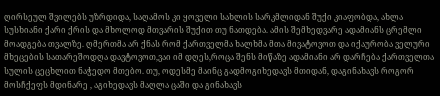ღირსეულ შვილებს უზრდიდა, საღამოს კი ყოველი სახლის სარკმლიდან შუქი კიაფობდა, ახლა სუსხიანი ქარი ქრის და მხოლოდ მთვარის შუქით თუ ნათდება. ამის შემხედვარე ადამიანს ცრემლი მოადგება თვალზე. ღმერთმა არ ქნას რომ ქართველმა ხალხმა მთა მივატოვოთ და იქაურობა ველური მხეცების სათარეშოდღა დავტოვოთ,ვაი იმ დღეს,როცა შენს მიწაზე ადამიანი არ დარჩება ქართველთა სულის ცეცხლით ნაჭედო მთებო. თუ, ოდესმე მაინც გადმოგიხედავს მთიდან, დაგინახავს როგორ მოსჩქეფს მდინარე , აგიხედავს მაღლა ცაში და გინახავს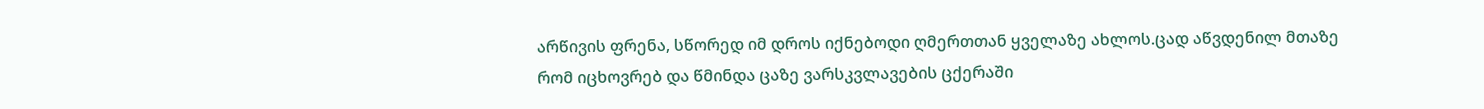არწივის ფრენა, სწორედ იმ დროს იქნებოდი ღმერთთან ყველაზე ახლოს.ცად აწვდენილ მთაზე რომ იცხოვრებ და წმინდა ცაზე ვარსკვლავების ცქერაში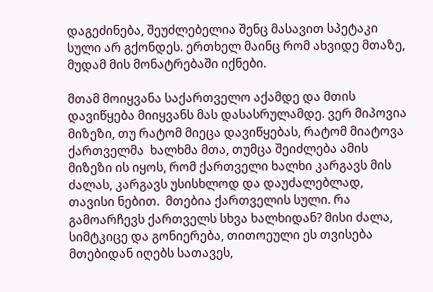დაგეძინება, შეუძლებელია შენც მასავით სპეტაკი სული არ გქონდეს. ერთხელ მაინც რომ ახვიდე მთაზე, მუდამ მის მონატრებაში იქნები.

მთამ მოიყვანა საქართველო აქამდე და მთის დავიწყება მიიყვანს მას დასასრულამდე. ვერ მიპოვია მიზეზი, თუ რატომ მიეცა დავიწყებას, რატომ მიატოვა ქართველმა  ხალხმა მთა, თუმცა შეიძლება ამის მიზეზი ის იყოს, რომ ქართველი ხალხი კარგავს მის ძალას, კარგავს უსისხლოდ და დაუძალებლად, თავისი ნებით.  მთებია ქართველის სული. რა გამოარჩევს ქართველს სხვა ხალხიდან? მისი ძალა, სიმტკიცე და გონიერება, თითოეული ეს თვისება მთებიდან იღებს სათავეს,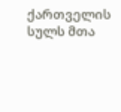ქართველის სულს მთა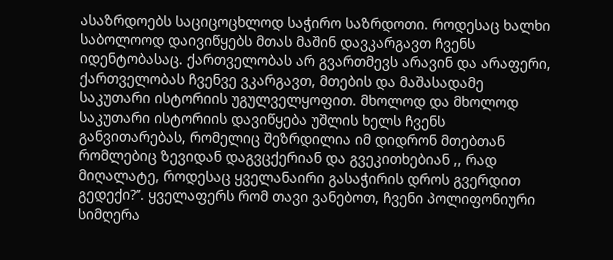ასაზრდოებს საციცოცხლოდ საჭირო საზრდოთი. როდესაც ხალხი საბოლოოდ დაივიწყებს მთას მაშინ დავკარგავთ ჩვენს იდენტობასაც. ქართველობას არ გვართმევს არავინ და არაფერი, ქართველობას ჩვენვე ვკარგავთ, მთების და მაშასადამე საკუთარი ისტორიის უგულველყოფით. მხოლოდ და მხოლოდ საკუთარი ისტორიის დავიწყება უშლის ხელს ჩვენს განვითარებას, რომელიც შეზრდილია იმ დიდრონ მთებთან რომლებიც ზევიდან დაგვცქერიან და გვეკითხებიან ,, რად მიღალატე, როდესაც ყველანაირი გასაჭირის დროს გვერდით გედექი?’’. ყველაფერს რომ თავი ვანებოთ, ჩვენი პოლიფონიური სიმღერა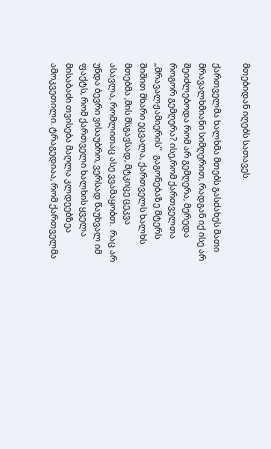მთებიდან იღებს სათავეს.

ქართველმა ხალხმა მთებს გასძახეს მათი მრავალხმიანი სიმღერით, რადგან იქ ისე არ შეიძლებოდა რომ არ გემღერა, მერედა როგორ გემღერა? ისე,რომ ქართველთა ,,მრავალჟამიერის’’  გაგონებაზე მტერს შიშით მხარი ეცვალა, ქართველს ხალხს მთებმა ,მის მსგავსად, მტკიცე ცეკვა ასავლა, რომლითაც ასე ვვამაყობთ.  რაც არ უნდა ბევრი ვისაუბრო, ვერსად წაუხვალ იმ ფაქტს, რომ ქართველი ხალხის ყველა მისაბაძი თვისება მაღლა კლდეებზეა ამოკვეთილი. ტრაგედიაა, რომ ქართველმა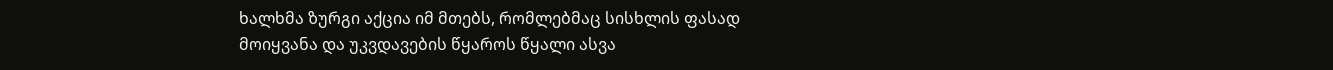ხალხმა ზურგი აქცია იმ მთებს, რომლებმაც სისხლის ფასად მოიყვანა და უკვდავების წყაროს წყალი ასვა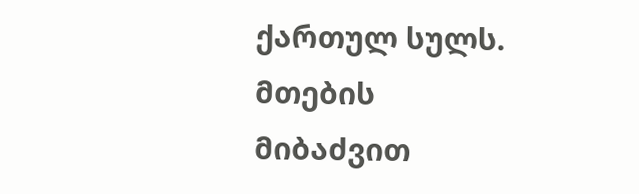ქართულ სულს. მთების მიბაძვით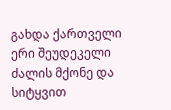გახდა ქართველი ერი შეუდეკელი ძალის მქონე და სიტყვით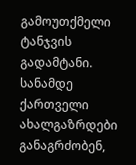გამოუთქმელი ტანჯვის გადამტანი. სანამდე ქართველი ახალგაზრდები განაგრძობენ,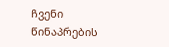ჩვენი წინაპრების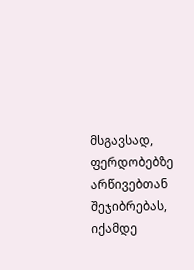მსგავსად, ფერდობებზე არწივებთან შეჯიბრებას, იქამდე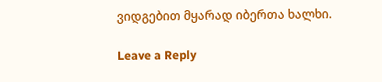ვიდგებით მყარად იბერთა ხალხი.

Leave a Reply